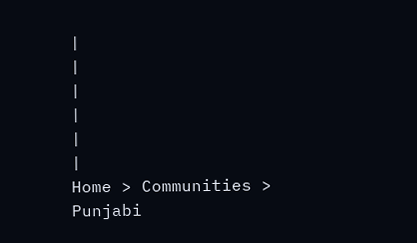|
|
|
|
|
|
Home > Communities > Punjabi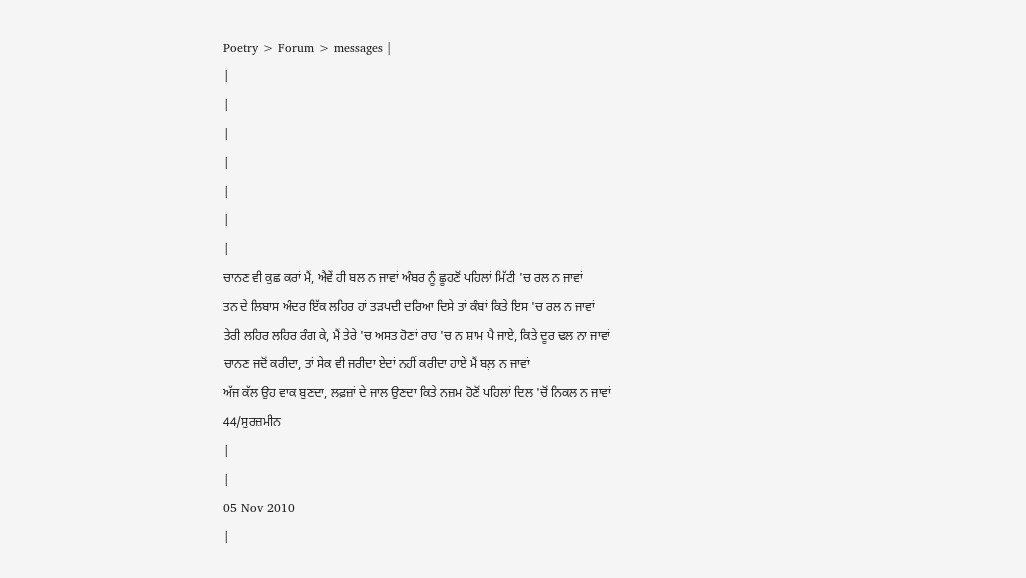Poetry > Forum > messages |
|
|
|
|
|
|
|
ਚਾਨਣ ਵੀ ਕੁਛ ਕਰਾਂ ਮੈਂ, ਐਵੇਂ ਹੀ ਬਲ ਨ ਜਾਵਾਂ ਅੰਬਰ ਨੂੰ ਛੂਹਣੋਂ ਪਹਿਲਾਂ ਮਿੱਟੀ 'ਚ ਰਲ ਨ ਜਾਵਾਂ
ਤਨ ਦੇ ਲਿਬਾਸ ਅੰਦਰ ਇੱਕ ਲਹਿਰ ਹਾਂ ਤੜਪਦੀ ਦਰਿਆ ਦਿਸੇ ਤਾਂ ਕੰਬਾਂ ਕਿਤੇ ਇਸ 'ਚ ਰਲ ਨ ਜਾਵਾਂ
ਤੇਰੀ ਲਹਿਰ ਲਹਿਰ ਰੰਗ ਕੇ, ਮੈਂ ਤੇਰੇ 'ਚ ਅਸਤ ਹੋਣਾਂ ਰਾਹ 'ਚ ਨ ਸ਼ਾਮ ਪੈ ਜਾਏ, ਕਿਤੇ ਦੂਰ ਢਲ ਨਾ ਜਾਵਾਂ
ਚਾਨਣ ਜਦੋਂ ਕਰੀਦਾ, ਤਾਂ ਸੇਕ ਵੀ ਜਰੀਦਾ ਏਦਾਂ ਨਹੀਂ ਕਰੀਦਾ ਹਾਏ ਮੈਂ ਬਲ਼ ਨ ਜਾਵਾਂ
ਅੱਜ ਕੱਲ ਉਹ ਵਾਕ ਬੁਣਦਾ, ਲਫ਼ਜ਼ਾਂ ਦੇ ਜਾਲ ਉਣਦਾ ਕਿਤੇ ਨਜ਼ਮ ਹੋਣੋਂ ਪਹਿਲਾਂ ਦਿਲ 'ਚੋਂ ਨਿਕਲ ਨ ਜਾਵਾਂ
44/ਸੁਰਜ਼ਮੀਨ
|
|
05 Nov 2010
|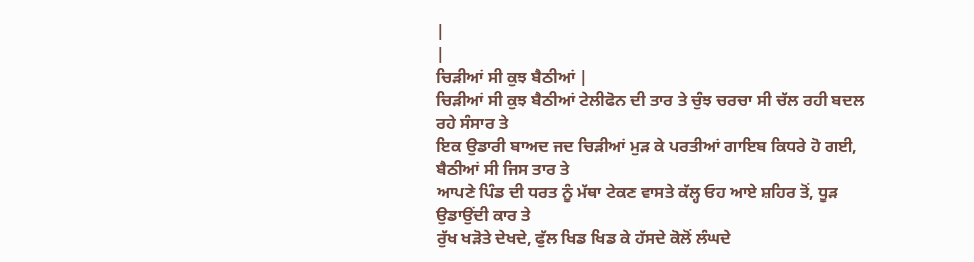|
|
ਚਿੜੀਆਂ ਸੀ ਕੁਝ ਬੈਠੀਆਂ |
ਚਿੜੀਆਂ ਸੀ ਕੁਝ ਬੈਠੀਆਂ ਟੇਲੀਫੋਨ ਦੀ ਤਾਰ ਤੇ ਚੁੰਝ ਚਰਚਾ ਸੀ ਚੱਲ ਰਹੀ ਬਦਲ ਰਹੇ ਸੰਸਾਰ ਤੇ
ਇਕ ਉਡਾਰੀ ਬਾਅਦ ਜਦ ਚਿੜੀਆਂ ਮੁੜ ਕੇ ਪਰਤੀਆਂ ਗਾਇਬ ਕਿਧਰੇ ਹੋ ਗਈ, ਬੈਠੀਆਂ ਸੀ ਜਿਸ ਤਾਰ ਤੇ
ਆਪਣੇ ਪਿੰਡ ਦੀ ਧਰਤ ਨੂੰ ਮੱਥਾ ਟੇਕਣ ਵਾਸਤੇ ਕੱਲ੍ਹ ਓਹ ਆਏ ਸ਼ਹਿਰ ਤੋਂ, ਧੂੜ ਉਡਾਉਂਦੀ ਕਾਰ ਤੇ
ਰੁੱਖ ਖੜੋਤੇ ਦੇਖਦੇ, ਫੁੱਲ ਖਿਡ ਖਿਡ ਕੇ ਹੱਸਦੇ ਕੋਲੋਂ ਲੰਘਦੇ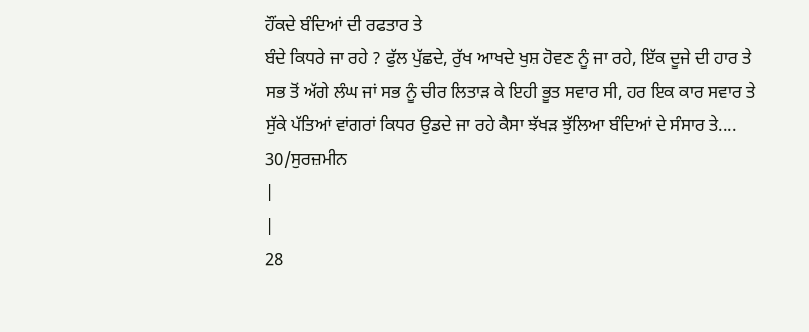ਹੌਂਕਦੇ ਬੰਦਿਆਂ ਦੀ ਰਫਤਾਰ ਤੇ
ਬੰਦੇ ਕਿਧਰੇ ਜਾ ਰਹੇ ? ਫੁੱਲ ਪੁੱਛਦੇ, ਰੁੱਖ ਆਖਦੇ ਖੁਸ਼ ਹੋਵਣ ਨੂੰ ਜਾ ਰਹੇ, ਇੱਕ ਦੂਜੇ ਦੀ ਹਾਰ ਤੇ
ਸਭ ਤੋਂ ਅੱਗੇ ਲੰਘ ਜਾਂ ਸਭ ਨੂੰ ਚੀਰ ਲਿਤਾੜ ਕੇ ਇਹੀ ਭੂਤ ਸਵਾਰ ਸੀ, ਹਰ ਇਕ ਕਾਰ ਸਵਾਰ ਤੇ
ਸੁੱਕੇ ਪੱਤਿਆਂ ਵਾਂਗਰਾਂ ਕਿਧਰ ਉਡਦੇ ਜਾ ਰਹੇ ਕੈਸਾ ਝੱਖੜ ਝੁੱਲਿਆ ਬੰਦਿਆਂ ਦੇ ਸੰਸਾਰ ਤੇ....
30/ਸੁਰਜ਼ਮੀਨ
|
|
28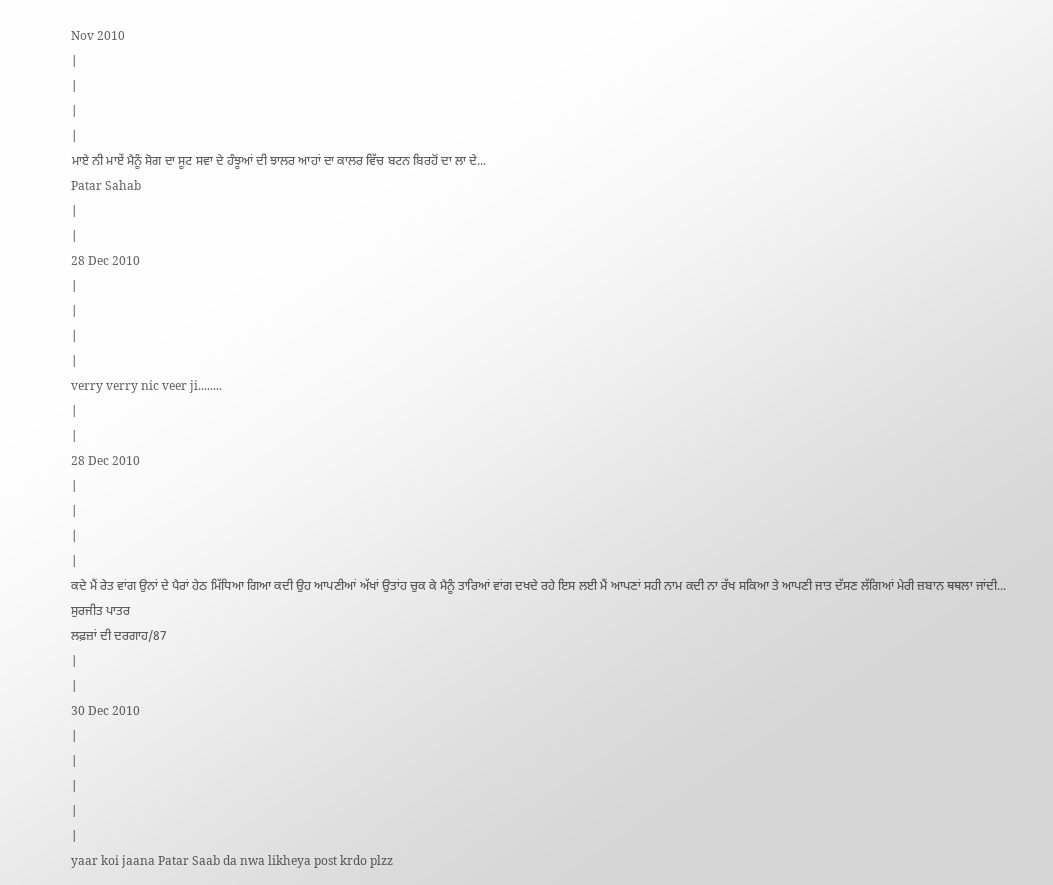Nov 2010
|
|
|
|
ਮਾਏ ਨੀ ਮਾਏਂ ਮੈਨੂੰ ਸੋਗ ਦਾ ਸੂਟ ਸਵਾ ਦੇ ਹੰਝੂਆਂ ਦੀ ਝਾਲਰ ਆਹਾਂ ਦਾ ਕਾਲਰ ਵਿੱਚ ਬਟਨ ਬਿਰਹੋਂ ਦਾ ਲਾ ਦੇ...
Patar Sahab
|
|
28 Dec 2010
|
|
|
|
verry verry nic veer ji........
|
|
28 Dec 2010
|
|
|
|
ਕਦੇ ਮੈਂ ਰੇਤ ਵਾਂਗ ਉਨਾਂ ਦੇ ਪੈਰਾਂ ਹੇਠ ਮਿੱਧਿਆ ਗਿਆ ਕਦੀ ਉਹ ਆਪਣੀਆਂ ਅੱਖਾਂ ਉਤਾਂਹ ਚੁਕ ਕੇ ਮੈਨੂੰ ਤਾਰਿਆਂ ਵਾਂਗ ਦਖਦੇ ਰਹੇ ਇਸ ਲਈ ਮੈਂ ਆਪਣਾਂ ਸਹੀ ਨਾਮ ਕਦੀ ਨਾ ਰੱਖ ਸਕਿਆ ਤੇ ਆਪਣੀ ਜਾਤ ਦੱਸਣ ਲੱਗਿਆਂ ਮੇਰੀ ਜ਼ਬਾਨ ਥਥਲਾ ਜਾਂਦੀ...
ਸੁਰਜੀਤ ਪਾਤਰ
ਲਫ਼ਜ਼ਾਂ ਦੀ ਦਰਗਾਹ/87
|
|
30 Dec 2010
|
|
|
|
|
yaar koi jaana Patar Saab da nwa likheya post krdo plzz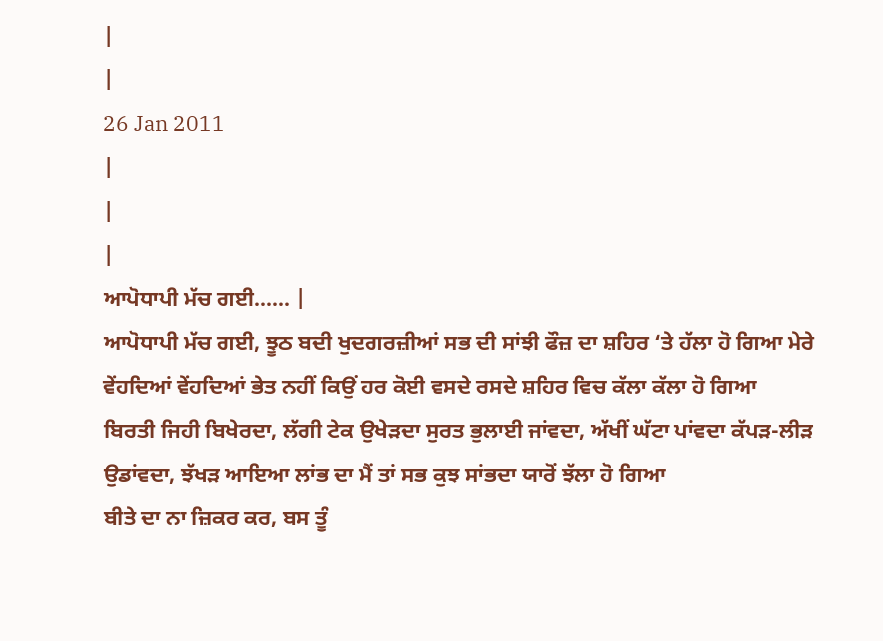|
|
26 Jan 2011
|
|
|
ਆਪੋਧਾਪੀ ਮੱਚ ਗਈ...... |
ਆਪੋਧਾਪੀ ਮੱਚ ਗਈ, ਝੂਠ ਬਦੀ ਖੁਦਗਰਜ਼ੀਆਂ ਸਭ ਦੀ ਸਾਂਝੀ ਫੌਜ਼ ਦਾ ਸ਼ਹਿਰ ‘ਤੇ ਹੱਲਾ ਹੋ ਗਿਆ ਮੇਰੇ ਵੇਂਹਦਿਆਂ ਵੇਂਹਦਿਆਂ ਭੇਤ ਨਹੀਂ ਕਿਉਂ ਹਰ ਕੋਈ ਵਸਦੇ ਰਸਦੇ ਸ਼ਹਿਰ ਵਿਚ ਕੱਲਾ ਕੱਲਾ ਹੋ ਗਿਆ
ਬਿਰਤੀ ਜਿਹੀ ਬਿਖੇਰਦਾ, ਲੱਗੀ ਟੇਕ ਉਖੇੜਦਾ ਸੁਰਤ ਭੁਲਾਈ ਜਾਂਵਦਾ, ਅੱਖੀਂ ਘੱਟਾ ਪਾਂਵਦਾ ਕੱਪੜ-ਲੀੜ ਉਡਾਂਵਦਾ, ਝੱਖੜ ਆਇਆ ਲਾਂਭ ਦਾ ਮੈਂ ਤਾਂ ਸਭ ਕੁਝ ਸਾਂਭਦਾ ਯਾਰੋਂ ਝੱਲਾ ਹੋ ਗਿਆ
ਬੀਤੇ ਦਾ ਨਾ ਜ਼ਿਕਰ ਕਰ, ਬਸ ਤੂੰ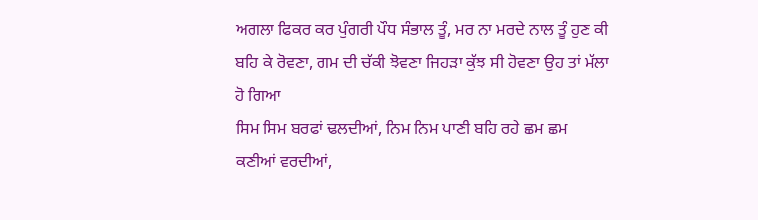ਅਗਲਾ ਫਿਕਰ ਕਰ ਪੁੰਗਰੀ ਪੌਧ ਸੰਭਾਲ ਤੂੰ, ਮਰ ਨਾ ਮਰਦੇ ਨਾਲ ਤੂੰ ਹੁਣ ਕੀ ਬਹਿ ਕੇ ਰੋਵਣਾ, ਗਮ ਦੀ ਚੱਕੀ ਝੋਵਣਾ ਜਿਹੜਾ ਕੁੱਝ ਸੀ ਹੋਵਣਾ ਉਹ ਤਾਂ ਮੱਲਾ ਹੋ ਗਿਆ
ਸਿਮ ਸਿਮ ਬਰਫਾਂ ਢਲਦੀਆਂ, ਨਿਮ ਨਿਮ ਪਾਣੀ ਬਹਿ ਰਹੇ ਛਮ ਛਮ ਕਣੀਆਂ ਵਰਦੀਆਂ,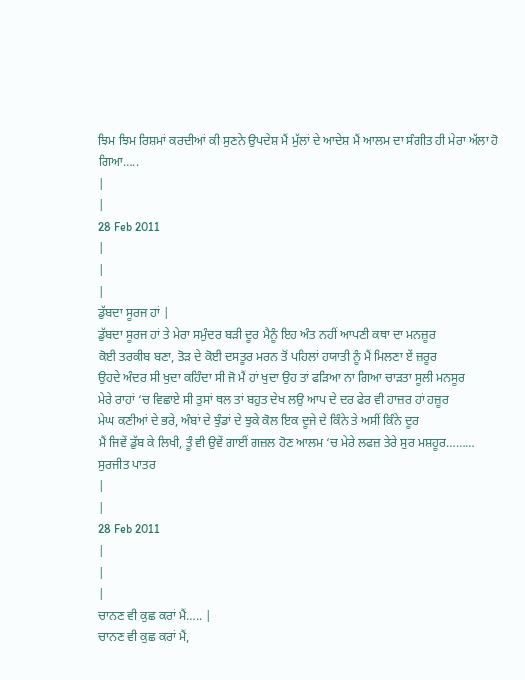ਝਿਮ ਝਿਮ ਰਿਸ਼ਮਾਂ ਕਰਦੀਆਂ ਕੀ ਸੁਣਨੇ ਉਪਦੇਸ਼ ਮੈਂ ਮੁੱਲਾਂ ਦੇ ਆਦੇਸ਼ ਮੈਂ ਆਲਮ ਦਾ ਸੰਗੀਤ ਹੀ ਮੇਰਾ ਅੱਲਾ ਹੋ ਗਿਆ…..
|
|
28 Feb 2011
|
|
|
ਡੁੱਬਦਾ ਸੂਰਜ ਹਾਂ |
ਡੁੱਬਦਾ ਸੂਰਜ ਹਾਂ ਤੇ ਮੇਰਾ ਸਮੁੰਦਰ ਬੜੀ ਦੂਰ ਮੈਨੂੰ ਇਹ ਅੰਤ ਨਹੀਂ ਆਪਣੀ ਕਥਾ ਦਾ ਮਨਜ਼ੂਰ
ਕੋਈ ਤਰਕੀਬ ਬਣਾ, ਤੋੜ ਦੇ ਕੋਈ ਦਸਤੂਰ ਮਰਨ ਤੋਂ ਪਹਿਲਾਂ ਹਯਾਤੀ ਨੂੰ ਮੈਂ ਮਿਲਣਾ ਏਂ ਜ਼ਰੂਰ
ਉਹਦੇ ਅੰਦਰ ਸੀ ਖੁਦਾ ਕਹਿੰਦਾ ਸੀ ਜੋ ਮੈਂ ਹਾਂ ਖੁਦਾ ਉਹ ਤਾਂ ਫੜਿਆ ਨਾ ਗਿਆ ਚਾੜਤਾ ਸੂਲੀ ਮਨਸੂਰ
ਮੇਰੇ ਰਾਹਾਂ ‘ਚ ਵਿਛਾਏ ਸੀ ਤੁਸਾਂ ਥਲ ਤਾਂ ਬਹੁਤ ਦੇਖ ਲਉ ਆਪ ਦੇ ਦਰ ਫੇਰ ਵੀ ਹਾਜ਼ਰ ਹਾਂ ਹਜ਼ੂਰ
ਮੇਘ ਕਣੀਆਂ ਦੇ ਭਰੇ, ਅੰਬਾਂ ਦੇ ਝੁੰਡਾਂ ਦੇ ਝੁਕੇ ਕੋਲ ਇਕ ਦੂਜੇ ਦੇ ਕਿੰਨੇ ਤੇ ਅਸੀਂ ਕਿੰਨੇ ਦੂਰ
ਮੈਂ ਜਿਵੇਂ ਡੁੱਬ ਕੇ ਲਿਖੀ, ਤੂੰ ਵੀ ਉਵੇਂ ਗਾਈਂ ਗਜ਼ਲ ਹੋਣ ਆਲਮ ‘ਚ ਮੇਰੇ ਲਫਜ਼ ਤੇਰੇ ਸੁਰ ਮਸ਼ਹੂਰ………
ਸੁਰਜੀਤ ਪਾਤਰ
|
|
28 Feb 2011
|
|
|
ਚਾਨਣ ਵੀ ਕੁਛ ਕਰਾਂ ਮੈਂ….. |
ਚਾਨਣ ਵੀ ਕੁਛ ਕਰਾਂ ਮੈਂ,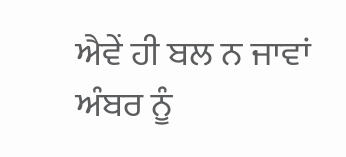ਐਵੇਂ ਹੀ ਬਲ ਨ ਜਾਵਾਂ ਅੰਬਰ ਨੂੰ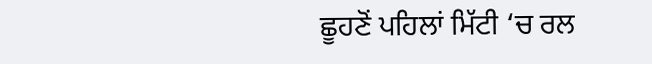ਛੂਹਣੋਂ ਪਹਿਲਾਂ ਮਿੱਟੀ ‘ਚ ਰਲ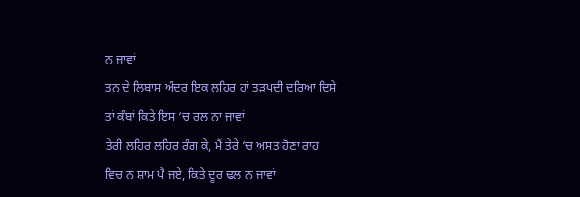ਨ ਜਾਵਾਂ
ਤਨ ਦੇ ਲਿਬਾਸ ਅੰਦਰ ਇਕ ਲਹਿਰ ਹਾਂ ਤੜਪਦੀ ਦਰਿਆ ਦਿਸੇ ਤਾਂ ਕੰਬਾਂ ਕਿਤੇ ਇਸ ‘ਚ ਰਲ ਨਾ ਜਾਵਾਂ
ਤੇਰੀ ਲਹਿਰ ਲਹਿਰ ਰੰਗ ਕੇ, ਮੈਂ ਤੇਰੇ ‘ਚ ਅਸਤ ਹੋਣਾ ਰਾਹ ਵਿਚ ਨ ਸ਼ਾਮ ਪੈ ਜਏ, ਕਿਤੇ ਦੂਰ ਢਲ ਨ ਜਾਵਾਂ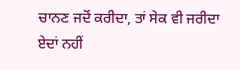ਚਾਨਣ ਜਦੋਂ ਕਰੀਦਾ, ਤਾਂ ਸੇਕ ਵੀ ਜਰੀਦਾ ਏਦਾਂ ਨਹੀਂ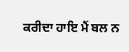ਕਰੀਦਾ ਹਾਇ ਮੈਂ ਬਲ ਨ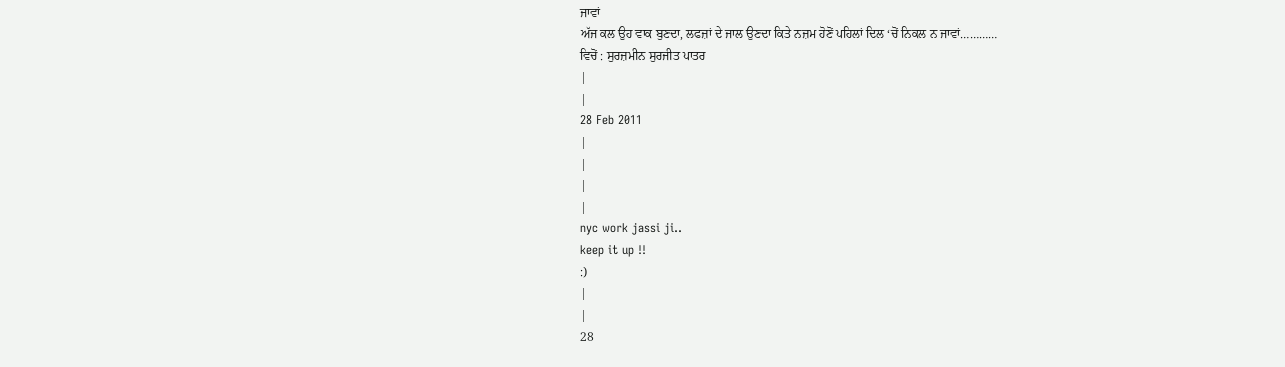ਜਾਵਾਂ
ਅੱਜ ਕਲ ਉਹ ਵਾਕ ਬੁਣਦਾ, ਲਫਜ਼ਾਂ ਦੇ ਜਾਲ ਉਣਦਾ ਕਿਤੇ ਨਜ਼ਮ ਹੋਣੋਂ ਪਹਿਲਾਂ ਦਿਲ ‘ਚੋਂ ਨਿਕਲ ਨ ਜਾਵਾਂ…………
ਵਿਚੋਂ : ਸੁਰਜ਼ਮੀਨ ਸੁਰਜੀਤ ਪਾਤਰ
|
|
28 Feb 2011
|
|
|
|
nyc work jassi ji..
keep it up !!
:)
|
|
28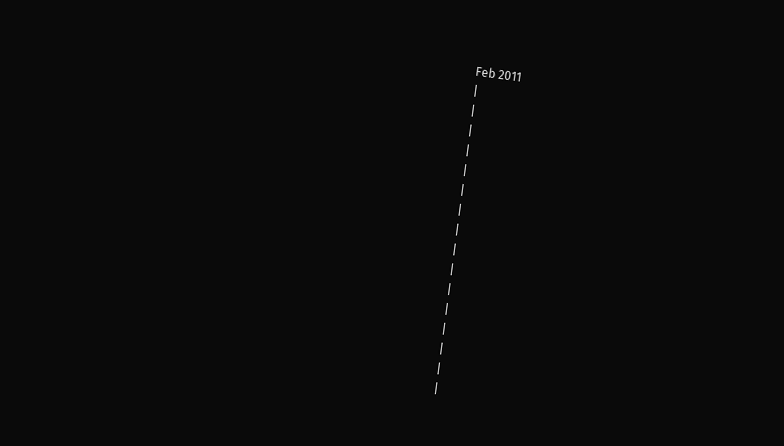Feb 2011
|
|
|
|
|
|
|
|
|
|
|
|
|
|
|
|